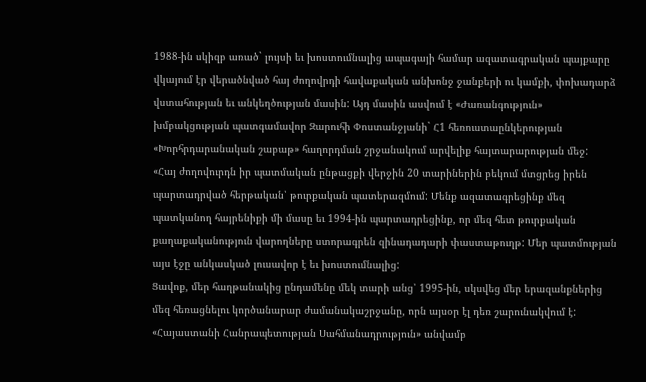1988-ին սկիզբ առած` լույսի եւ խոստումնալից ապագայի համար ազատագրական պայքարը վկայում էր վերածնված հայ ժողովրդի հավաքական անխոնջ ջանքերի ու կամքի, փոխադարձ վստահության եւ անկեղծության մասին: Այդ մասին ասվում է «Ժառանգություն» խմբակցության պատգամավոր Զարուհի Փոստանջյանի` Հ1 հեռուստաընկերության «Խորհրդարանական շաբաթ» հաղորդման շրջանակում արվելիք հայտարարության մեջ:
«Հայ ժողովուրդն իր պատմական ընթացքի վերջին 20 տարիներին բեկում մտցրեց իրեն պարտադրված հերթական՝ թուրքական պատերազմում: Մենք ազատագրեցինք մեզ պատկանող հայրենիքի մի մասը եւ 1994-ին պարտադրեցինք, որ մեզ հետ թուրքական քաղաքականություն վարողները ստորագրեն զինադադարի փաստաթուղթ: Մեր պատմության այս էջը անկասկած լուսավոր է եւ խոստումնալից:
Ցավոք, մեր հաղթանակից ընդամենը մեկ տարի անց՝ 1995-ին, սկսվեց մեր երազանքներից մեզ հեռացնելու կործանարար ժամանակաշրջանը, որն այսօր էլ դեռ շարունակվում է: «Հայաստանի Հանրապետության Սահմանադրություն» անվամբ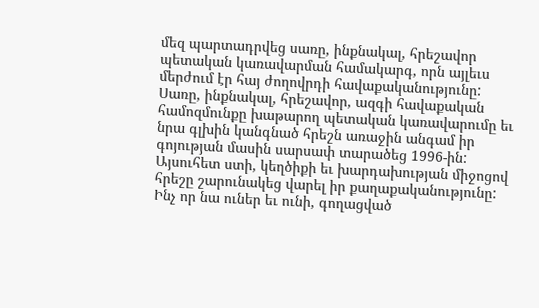մեզ պարտադրվեց սառը, ինքնակալ, հրեշավոր պետական կառավարման համակարգ, որն այլեւս մերժում էր հայ ժողովրդի հավաքականությունը:
Սառը, ինքնակալ, հրեշավոր, ազգի հավաքական համոզմունքը խաթարող պետական կառավարումը եւ նրա գլխին կանգնած հրեշն առաջին անգամ իր գոյության մասին սարսափ տարածեց 1996-ին:
Այսուհետ ստի, կեղծիքի եւ խարդախության միջոցով հրեշը շարունակեց վարել իր քաղաքականությունը: Ինչ որ նա ուներ եւ ունի, գողացված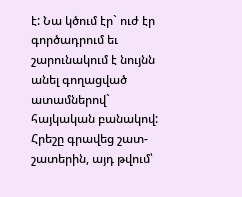է: Նա կծում էր` ուժ էր գործադրում եւ շարունակում է նույնն անել գողացված ատամներով` հայկական բանակով: Հրեշը գրավեց շատ-շատերին, այդ թվում՝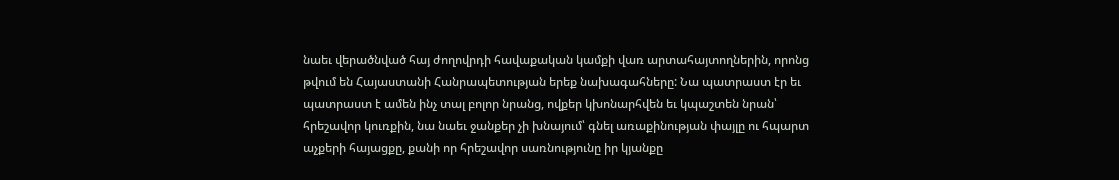նաեւ վերածնված հայ ժողովրդի հավաքական կամքի վառ արտահայտողներին, որոնց թվում են Հայաստանի Հանրապետության երեք նախագահները: Նա պատրաստ էր եւ պատրաստ է ամեն ինչ տալ բոլոր նրանց, ովքեր կխոնարհվեն եւ կպաշտեն նրան՝ հրեշավոր կուռքին, նա նաեւ ջանքեր չի խնայում՝ գնել առաքինության փայլը ու հպարտ աչքերի հայացքը, քանի որ հրեշավոր սառնությունը իր կյանքը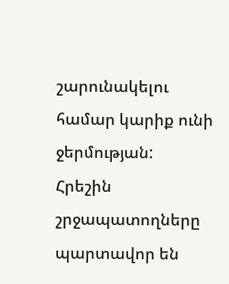շարունակելու համար կարիք ունի ջերմության:
Հրեշին շրջապատողները պարտավոր են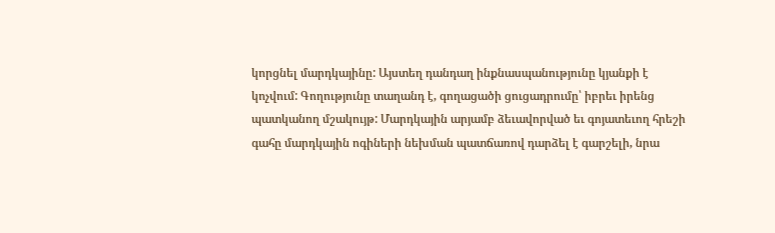կորցնել մարդկայինը: Այստեղ դանդաղ ինքնասպանությունը կյանքի է կոչվում: Գողությունը տաղանդ է, գողացածի ցուցադրումը՝ իբրեւ իրենց պատկանող մշակույթ: Մարդկային արյամբ ձեւավորված եւ գոյատեւող հրեշի գահը մարդկային ոգիների նեխման պատճառով դարձել է գարշելի, նրա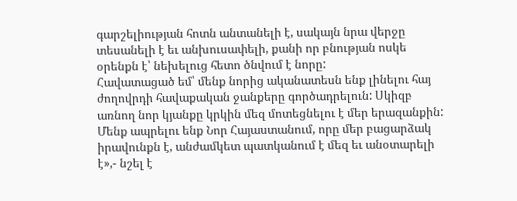գարշելիության հոտն անտանելի է, սակայն նրա վերջը տեսանելի է եւ անխուսափելի, քանի որ բնության ոսկե օրենքն է՝ նեխելուց հետո ծնվում է նորը:
Հավատացած եմ՝ մենք նորից ականատեսն ենք լինելու հայ ժողովրդի հավաքական ջանքերը գործադրելուն: Սկիզբ առնող նոր կյանքը կրկին մեզ մոտեցնելու է մեր երազանքին:
Մենք ապրելու ենք Նոր Հայաստանում, որը մեր բացարձակ իրավունքն է, անժամկետ պատկանում է մեզ եւ անօտարելի է»,- նշել է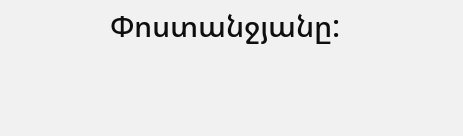Փոստանջյանը: